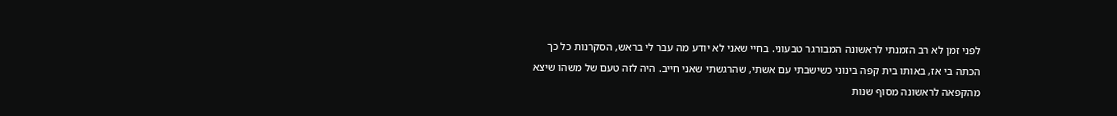לפני זמן לא רב הזמנתי לראשונה המבורגר טבעוני. בחיי שאני לא יודע מה עבר לי בראש, הסקרנות כל כך הכתה בי אז, באותו בית קפה בינוני כשישבתי עם אשתי, שהרגשתי שאני חייב. היה לזה טעם של משהו שיצא מהקפאה לראשונה מסוף שנות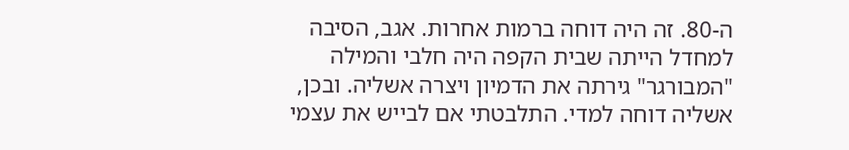ה-80. זה היה דוחה ברמות אחרות. אגב, הסיבה למחדל הייתה שבית הקפה היה חלבי והמילה "המבורגר" גירתה את הדמיון ויצרה אשליה. ובכן, אשליה דוחה למדי. התלבטתי אם לבייש את עצמי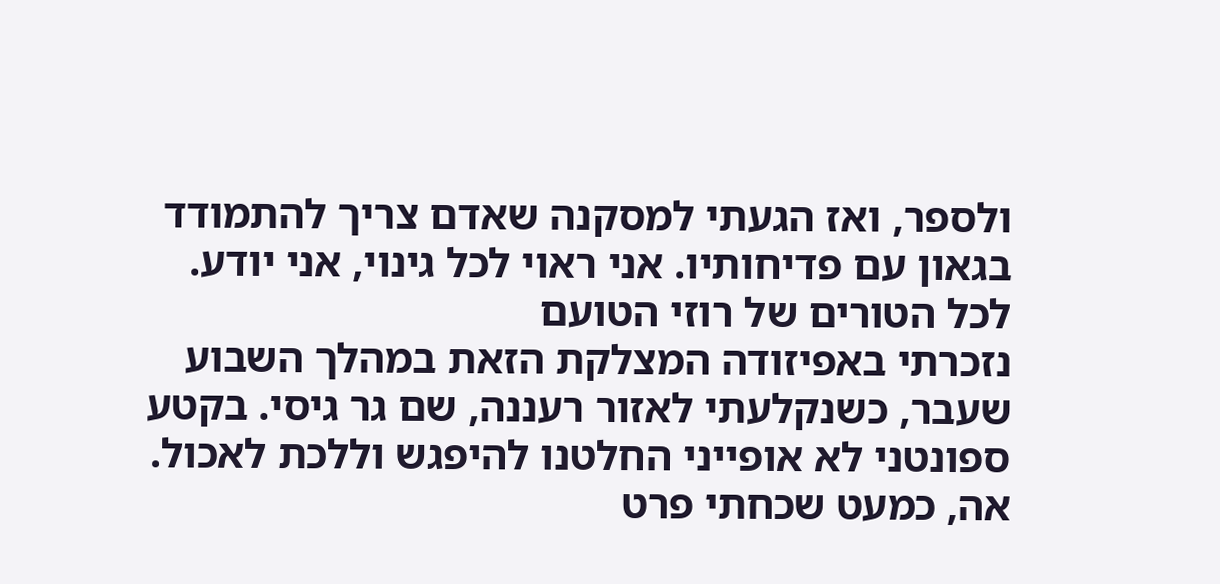ולספר, ואז הגעתי למסקנה שאדם צריך להתמודד בגאון עם פדיחותיו. אני ראוי לכל גינוי, אני יודע.
לכל הטורים של רוזי הטועם
נזכרתי באפיזודה המצלקת הזאת במהלך השבוע שעבר, כשנקלעתי לאזור רעננה, שם גר גיסי. בקטע ספונטני לא אופייני החלטנו להיפגש וללכת לאכול. אה, כמעט שכחתי פרט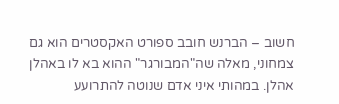חשוב – הברנש חובב ספורט האקסטרים הוא גם צמחוני, מאלה שה"המבורגר" ההוא בא לו באהלן אהלן. במהותי איני אדם שנוטה להתרועע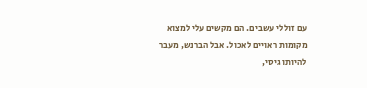עם זוללי עשבים. הם מקשים עלי למצוא מקומות ראויים לאכול. אבל הברנש, מעבר להיותו גיסי,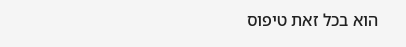הוא בכל זאת טיפוס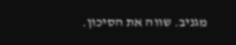מגניב. שווה את הסיכון.